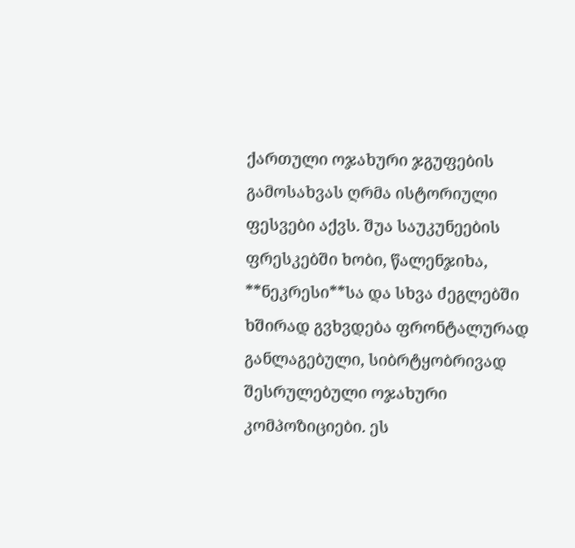ქართული ოჯახური ჯგუფების გამოსახვას ღრმა ისტორიული ფესვები აქვს. შუა საუკუნეების ფრესკებში ხობი, წალენჯიხა, **ნეკრესი**სა და სხვა ძეგლებში ხშირად გვხვდება ფრონტალურად განლაგებული, სიბრტყობრივად შესრულებული ოჯახური კომპოზიციები. ეს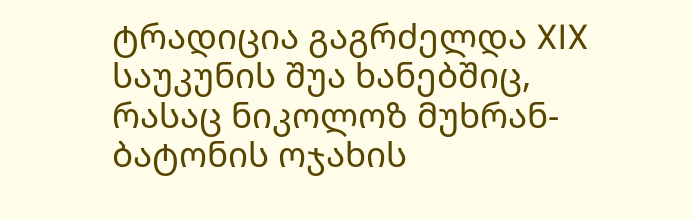ტრადიცია გაგრძელდა XIX საუკუნის შუა ხანებშიც, რასაც ნიკოლოზ მუხრან-ბატონის ოჯახის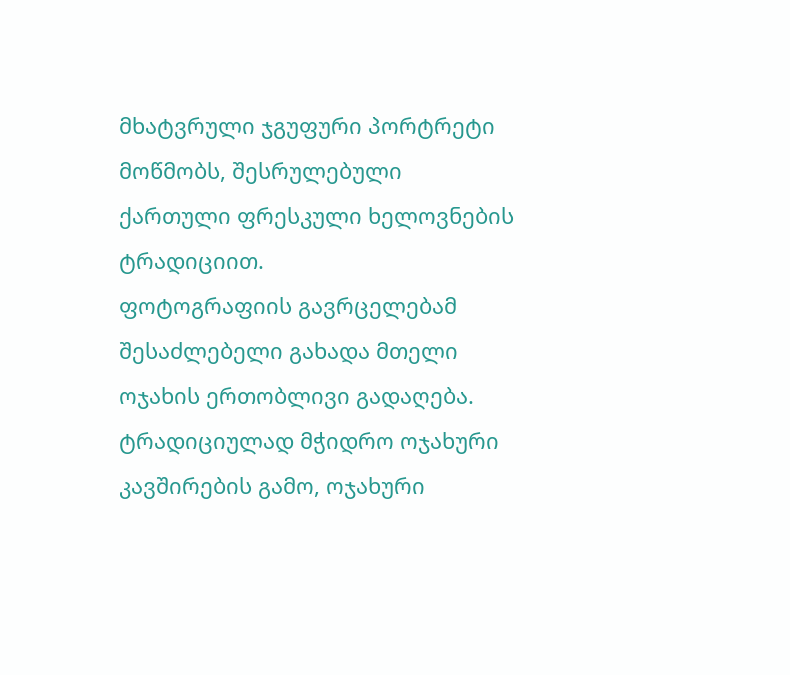მხატვრული ჯგუფური პორტრეტი მოწმობს, შესრულებული ქართული ფრესკული ხელოვნების ტრადიციით.
ფოტოგრაფიის გავრცელებამ შესაძლებელი გახადა მთელი ოჯახის ერთობლივი გადაღება. ტრადიციულად მჭიდრო ოჯახური კავშირების გამო, ოჯახური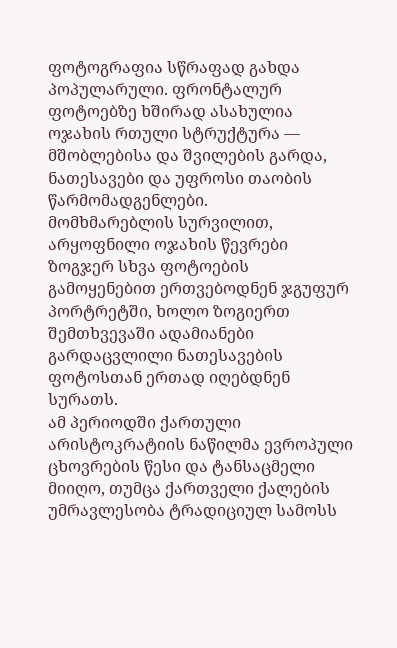ფოტოგრაფია სწრაფად გახდა პოპულარული. ფრონტალურ ფოტოებზე ხშირად ასახულია ოჯახის რთული სტრუქტურა — მშობლებისა და შვილების გარდა, ნათესავები და უფროსი თაობის წარმომადგენლები.
მომხმარებლის სურვილით, არყოფნილი ოჯახის წევრები ზოგჯერ სხვა ფოტოების გამოყენებით ერთვებოდნენ ჯგუფურ პორტრეტში, ხოლო ზოგიერთ შემთხვევაში ადამიანები გარდაცვლილი ნათესავების ფოტოსთან ერთად იღებდნენ სურათს.
ამ პერიოდში ქართული არისტოკრატიის ნაწილმა ევროპული ცხოვრების წესი და ტანსაცმელი მიიღო, თუმცა ქართველი ქალების უმრავლესობა ტრადიციულ სამოსს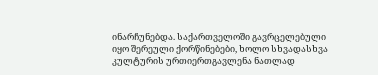ინარჩუნებდა. საქართველოში გავრცელებული იყო შერეული ქორწინებები, ხოლო სხვადასხვა კულტურის ურთიერთგავლენა ნათლად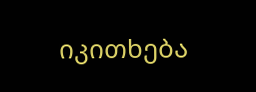იკითხება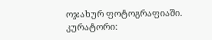ოჯახურ ფოტოგრაფიაში.
კურატორი: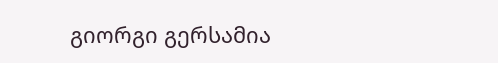გიორგი გერსამია